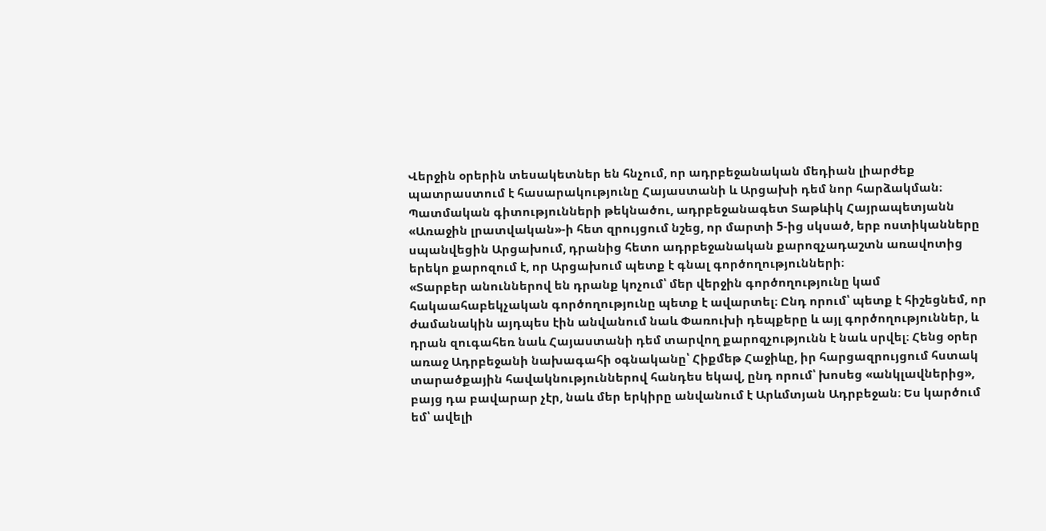Վերջին օրերին տեսակետներ են հնչում, որ ադրբեջանական մեդիան լիարժեք պատրաստում է հասարակությունը Հայաստանի և Արցախի դեմ նոր հարձակման։ Պատմական գիտությունների թեկնածու, ադրբեջանագետ Տաթևիկ Հայրապետյանն «Առաջին լրատվական»-ի հետ զրույցում նշեց, որ մարտի 5-ից սկսած, երբ ոստիկանները սպանվեցին Արցախում, դրանից հետո ադրբեջանական քարոզչադաշտն առավոտից երեկո քարոզում է, որ Արցախում պետք է գնալ գործողությունների։
«Տարբեր անուններով են դրանք կոչում՝ մեր վերջին գործողությունը կամ հակաահաբեկչական գործողությունը պետք է ավարտել։ Ընդ որում՝ պետք է հիշեցնեմ, որ ժամանակին այդպես էին անվանում նաև Փառուխի դեպքերը և այլ գործողություններ, և դրան զուգահեռ նաև Հայաստանի դեմ տարվող քարոզչությունն է նաև սրվել։ Հենց օրեր առաջ Ադրբեջանի նախագահի օգնականը՝ Հիքմեթ Հաջիևը, իր հարցազրույցում հստակ տարածքային հավակնություններով հանդես եկավ, ընդ որում՝ խոսեց «անկլավներից», բայց դա բավարար չէր, նաև մեր երկիրը անվանում է Արևմտյան Ադրբեջան։ Ես կարծում եմ՝ ավելի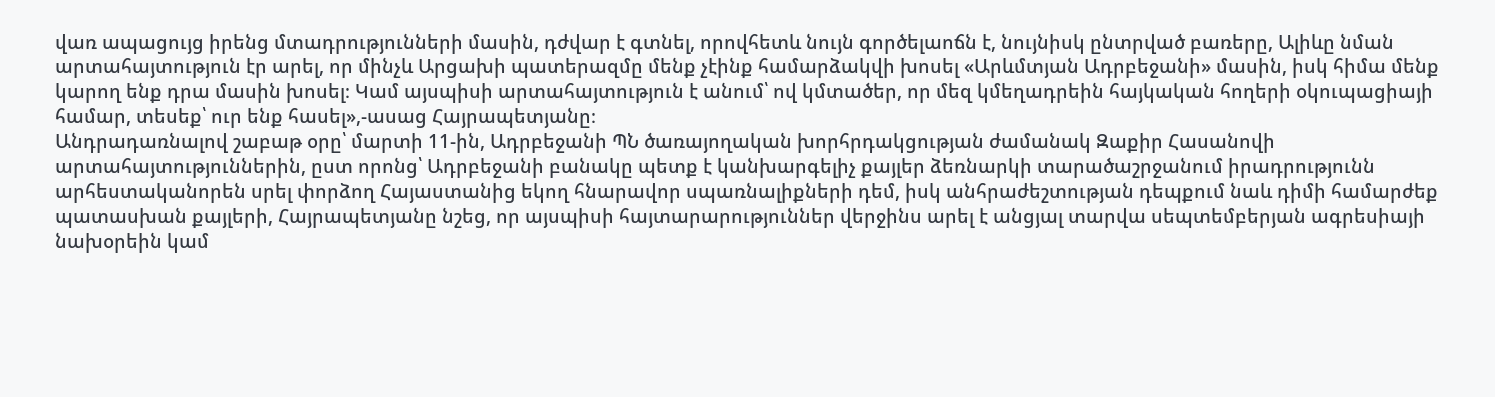վառ ապացույց իրենց մտադրությունների մասին, դժվար է գտնել, որովհետև նույն գործելաոճն է, նույնիսկ ընտրված բառերը, Ալիևը նման արտահայտություն էր արել, որ մինչև Արցախի պատերազմը մենք չէինք համարձակվի խոսել «Արևմտյան Ադրբեջանի» մասին, իսկ հիմա մենք կարող ենք դրա մասին խոսել։ Կամ այսպիսի արտահայտություն է անում՝ ով կմտածեր, որ մեզ կմեղադրեին հայկական հողերի օկուպացիայի համար, տեսեք՝ ուր ենք հասել»,-ասաց Հայրապետյանը։
Անդրադառնալով շաբաթ օրը՝ մարտի 11-ին, Ադրբեջանի ՊՆ ծառայողական խորհրդակցության ժամանակ Զաքիր Հասանովի արտահայտություններին, ըստ որոնց՝ Ադրբեջանի բանակը պետք է կանխարգելիչ քայլեր ձեռնարկի տարածաշրջանում իրադրությունն արհեստականորեն սրել փորձող Հայաստանից եկող հնարավոր սպառնալիքների դեմ, իսկ անհրաժեշտության դեպքում նաև դիմի համարժեք պատասխան քայլերի, Հայրապետյանը նշեց, որ այսպիսի հայտարարություններ վերջինս արել է անցյալ տարվա սեպտեմբերյան ագրեսիայի նախօրեին կամ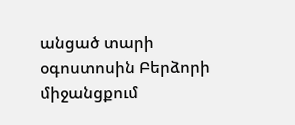անցած տարի օգոստոսին Բերձորի միջանցքում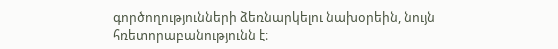գործողությունների ձեռնարկելու նախօրեին, նույն հռետորաբանությունն է։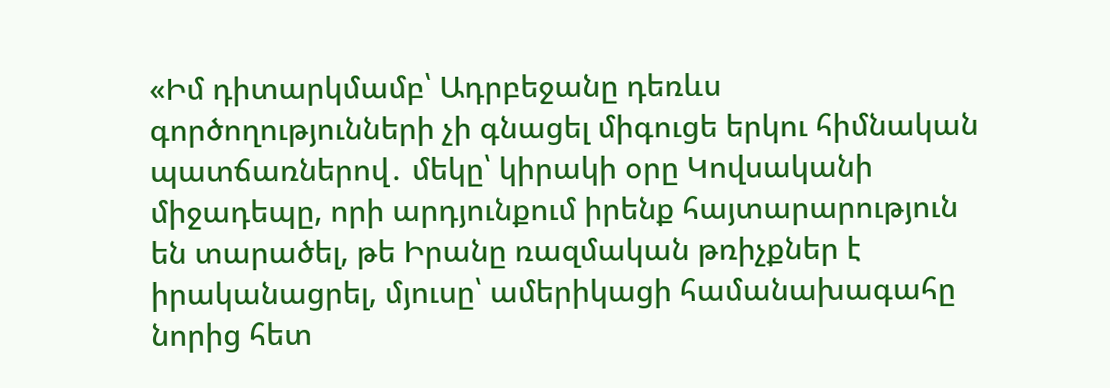«Իմ դիտարկմամբ՝ Ադրբեջանը դեռևս գործողությունների չի գնացել միգուցե երկու հիմնական պատճառներով․ մեկը՝ կիրակի օրը Կովսականի միջադեպը, որի արդյունքում իրենք հայտարարություն են տարածել, թե Իրանը ռազմական թռիչքներ է իրականացրել, մյուսը՝ ամերիկացի համանախագահը նորից հետ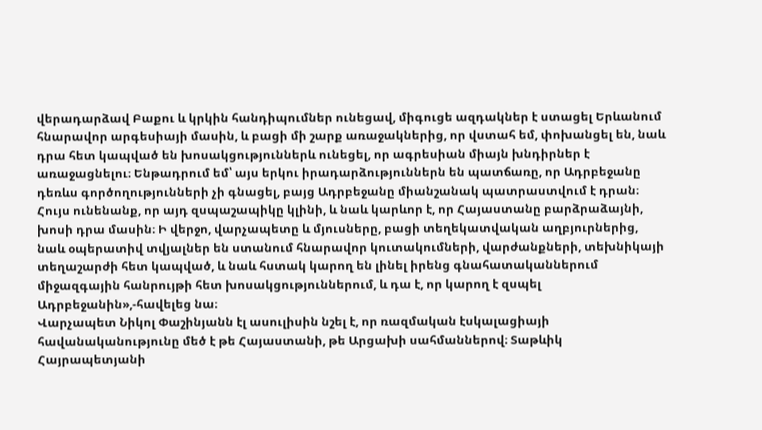վերադարձավ Բաքու և կրկին հանդիպումներ ունեցավ, միգուցե ազդակներ է ստացել Երևանում հնարավոր արգեսիայի մասին, և բացի մի շարք առաջակներից, որ վստահ եմ, փոխանցել են, նաև դրա հետ կապված են խոսակցություններև ունեցել, որ ագրեսիան միայն խնդիրներ է առաջացնելու։ Ենթադրում եմ՝ այս երկու իրադարձություններն են պատճառը, որ Ադրբեջանը դեռևս գործողությունների չի գնացել, բայց Ադրբեջանը միանշանակ պատրաստվում է դրան։ Հույս ունենանք, որ այդ զսպաշապիկը կլինի, և նաև կարևոր է, որ Հայաստանը բարձրաձայնի, խոսի դրա մասին։ Ի վերջո, վարչապետը և մյուսները, բացի տեղեկատվական աղբյուրներից, նաև օպերատիվ տվյալներ են ստանում հնարավոր կուտակումների, վարժանքների, տեխնիկայի տեղաշարժի հետ կապված, և նաև հստակ կարող են լինել իրենց գնահատականներում միջազգային հանրույթի հետ խոսակցություններում, և դա է, որ կարող է զսպել Ադրբեջանին»,-հավելեց նա։
Վարչապետ Նիկոլ Փաշինյանն էլ ասուլիսին նշել է, որ ռազմական էսկալացիայի հավանականությունը մեծ է թե Հայաստանի, թե Արցախի սահմաններով։ Տաթևիկ Հայրապետյանի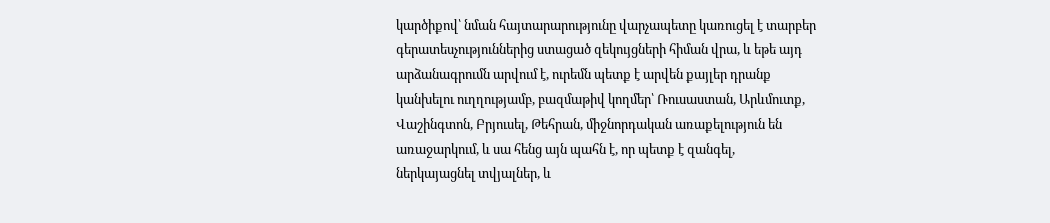կարծիքով՝ նման հայտարարությունը վարչապետը կառուցել է տարբեր գերատեսչություններից ստացած զեկույցների հիման վրա, և եթե այդ արձանագրումն արվում է, ուրեմն պետք է արվեն քայլեր դրանք կանխելու ուղղությամբ, բազմաթիվ կողմեր՝ Ռուսաստան, Արևմուտք, Վաշինգտոն, Բրյուսել, Թեհրան, միջնորդական առաքելություն են առաջարկում, և սա հենց այն պահն է, որ պետք է զանգել, ներկայացնել տվյալներ, և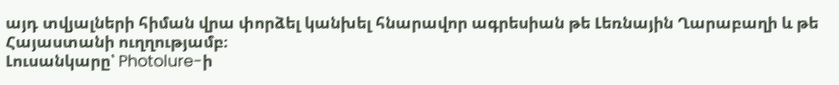այդ տվյալների հիման վրա փորձել կանխել հնարավոր ագրեսիան թե Լեռնային Ղարաբաղի և թե Հայաստանի ուղղությամբ։
Լուսանկարը՝ Photolure-ի